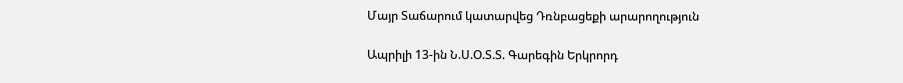Մայր Տաճարում կատարվեց Դռնբացեքի արարողություն

Ապրիլի 13-ին Ն.Ս.Օ.Տ.Տ. Գարեգին Երկրորդ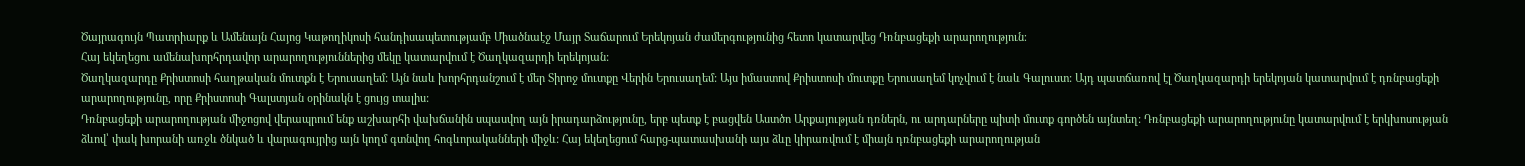Ծայրագույն Պատրիարք և Ամենայն Հայոց Կաթողիկոսի հանդիսապետությամբ Միածնաէջ Մայր Տաճարում Երեկոյան ժամերգությունից հետո կատարվեց Դռնբացեքի արարողություն։
Հայ եկեղեցու ամենախորհրդավոր արարողություններից մեկը կատարվում է Ծաղկազարդի երեկոյան:
Ծաղկազարդը Քրիստոսի հաղթական մուտքն է Երուսաղեմ: Այն նաև խորհրդանշում է մեր Տիրոջ մուտքը Վերին Երուսաղեմ: Այս իմաստով Քրիստոսի մուտքը Երուսաղեմ կոչվում է նաև Գալուստ: Այդ պատճառով էլ Ծաղկազարդի երեկոյան կատարվում է դռնբացեքի արարողությունը, որը Քրիստոսի Գալստյան օրինակն է ցույց տալիս:
Դռնբացեքի արարողության միջոցով վերապրում ենք աշխարհի վախճանին սպասվող այն իրադարձությունը, երբ պետք է բացվեն Աստծո Արքայության դռներն, ու արդարները պիտի մուտք գործեն այնտեղ: Դռնբացեքի արարողությունը կատարվում է երկխոսության ձևով՝ փակ խորանի առջև ծնկած և վարագույրից այն կողմ գտնվող հոգևորականների միջև: Հայ եկեղեցում հարց-պատասխանի այս ձևը կիրառվում է միայն դռնբացեքի արարողության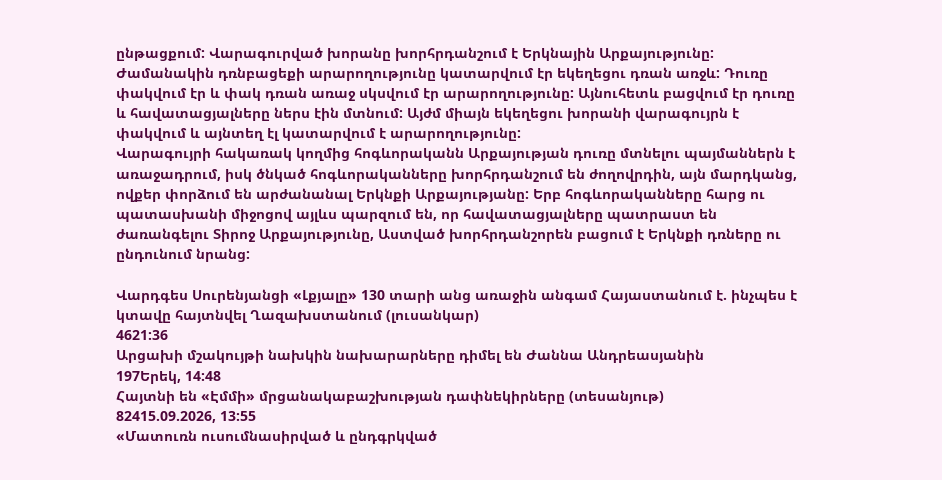ընթացքում: Վարագուրված խորանը խորհրդանշում է Երկնային Արքայությունը:
Ժամանակին դռնբացեքի արարողությունը կատարվում էր եկեղեցու դռան առջև: Դուռը փակվում էր և փակ դռան առաջ սկսվում էր արարողությունը: Այնուհետև բացվում էր դուռը և հավատացյալները ներս էին մտնում: Այժմ միայն եկեղեցու խորանի վարագույրն է փակվում և այնտեղ էլ կատարվում է արարողությունը:
Վարագույրի հակառակ կողմից հոգևորականն Արքայության դուռը մտնելու պայմաններն է առաջադրում, իսկ ծնկած հոգևորականները խորհրդանշում են ժողովրդին, այն մարդկանց, ովքեր փորձում են արժանանալ Երկնքի Արքայությանը: Երբ հոգևորականները հարց ու պատասխանի միջոցով այլևս պարզում են, որ հավատացյալները պատրաստ են ժառանգելու Տիրոջ Արքայությունը, Աստված խորհրդանշորեն բացում է Երկնքի դռները ու ընդունում նրանց:

Վարդգես Սուրենյանցի «Լքյալը» 130 տարի անց առաջին անգամ Հայաստանում է. ինչպես է կտավը հայտնվել Ղազախստանում (լուսանկար)
4621:36
Արցախի մշակույթի նախկին նախարարները դիմել են Ժաննա Անդրեասյանին
197Երեկ, 14:48
Հայտնի են «Էմմի» մրցանակաբաշխության դափնեկիրները (տեսանյութ)
82415.09.2026, 13:55
«Մատուռն ուսումնասիրված և ընդգրկված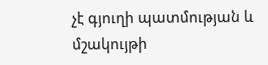չէ գյուղի պատմության և մշակույթի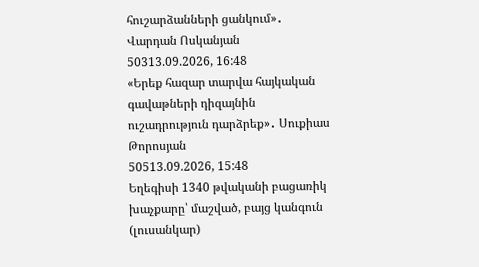հուշարձանների ցանկում»․ Վարդան Ոսկանյան
50313.09.2026, 16:48
«Երեք հազար տարվա հայկական գավաթների դիզայնին ուշադրություն դարձրեք»․ Սուքիաս Թորոսյան
50513.09.2026, 15:48
Եղեգիսի 1340 թվականի բացառիկ խաչքարը՝ մաշված, բայց կանգուն (լուսանկար)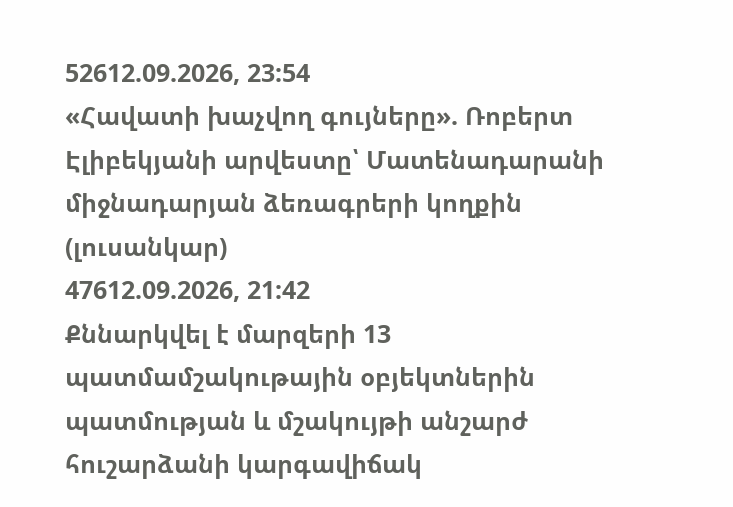52612.09.2026, 23:54
«Հավատի խաչվող գույները». Ռոբերտ Էլիբեկյանի արվեստը՝ Մատենադարանի միջնադարյան ձեռագրերի կողքին (լուսանկար)
47612.09.2026, 21:42
Քննարկվել է մարզերի 13 պատմամշակութային օբյեկտներին պատմության և մշակույթի անշարժ հուշարձանի կարգավիճակ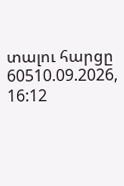տալու հարցը
60510.09.2026, 16:12